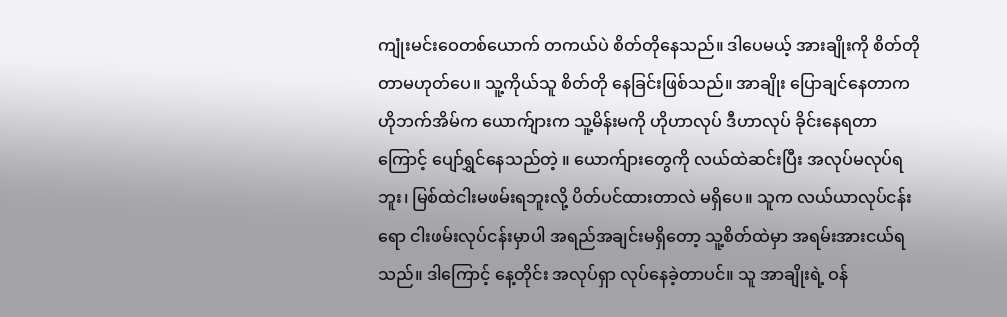ကျုံးမင်းဝေတစ်ယောက် တကယ်ပဲ စိတ်တိုနေသည်။ ဒါပေမယ့် အားချိုးကို စိတ်တိုတာမဟုတ်ပေ။ သူ့ကိုယ်သူ စိတ်တို နေခြင်းဖြစ်သည်။ အာချိုး ပြောချင်နေတာက ဟိုဘက်အိမ်က ယောက်ျားက သူ့မိန်းမကို ဟိုဟာလုပ် ဒီဟာလုပ် ခိုင်းနေရတာကြောင့် ပျော်ရွှင်နေသည်တဲ့ ။ ယောက်ျားတွေကို လယ်ထဲဆင်းပြီး အလုပ်မလုပ်ရဘူး၊ မြစ်ထဲငါးမဖမ်းရဘူးလို့ ပိတ်ပင်ထားတာလဲ မရှိပေ။ သူက လယ်ယာလုပ်ငန်းရော ငါးဖမ်းလုပ်ငန်းမှာပါ အရည်အချင်းမရှိတော့ သူ့စိတ်ထဲမှာ အရမ်းအားငယ်ရသည်။ ဒါကြောင့် နေ့တိုင်း အလုပ်ရှာ လုပ်နေခဲ့တာပင်။ သူ အာချိုးရဲ့ ဝန်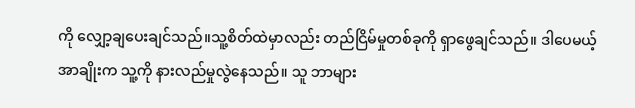ကို လျှော့ချပေးချင်သည်။သူ့စိတ်ထဲမှာလည်း တည်ငြိမ်မှုတစ်ခုကို ရှာဖွေချင်သည်။ ဒါပေမယ့် အာချိုးက သူ့ကို နားလည်မှုလွဲနေသည်။ သူ ဘာများ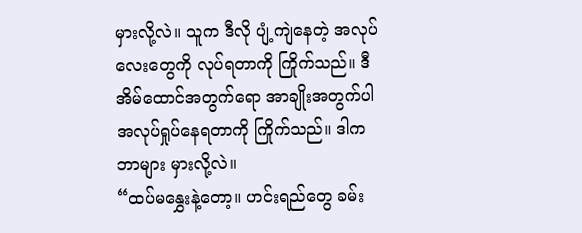မှားလို့လဲ။ သူက ဒီလို ပျံ့ကျဲနေတဲ့ အလုပ်လေးတွေကို လုပ်ရတာကို ကြိုက်သည်။ ဒီအိမ်ထောင်အတွက်ရော အာချိုးအတွက်ပါ အလုပ်ရှုပ်နေရတာကို ကြိုက်သည်။ ဒါက ဘာများ မှားလို့လဲ။
“ထပ်မနွှေးနဲ့တော့။ ဟင်းရည်တွေ ခမ်း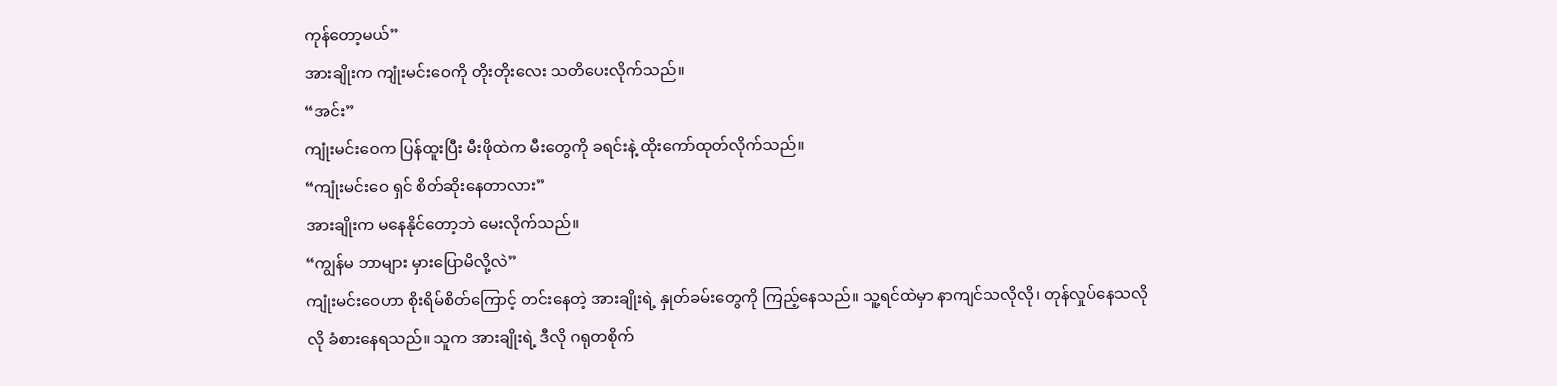ကုန်တော့မယ်”
အားချိုးက ကျုံးမင်းဝေကို တိုးတိုးလေး သတိပေးလိုက်သည်။
“အင်း”
ကျုံးမင်းဝေက ပြန်ထူးပြီး မီးဖိုထဲက မီးတွေကို ခရင်းနဲ့ ထိုးကော်ထုတ်လိုက်သည်။
“ကျုံးမင်းဝေ ရှင် စိတ်ဆိုးနေတာလား”
အားချိုးက မနေနိုင်တော့ဘဲ မေးလိုက်သည်။
“ကျွန်မ ဘာများ မှားပြောမိလို့လဲ”
ကျုံးမင်းဝေဟာ စိုးရိမ်စိတ်ကြောင့် တင်းနေတဲ့ အားချိုးရဲ့ နှုတ်ခမ်းတွေကို ကြည့်နေသည်။ သူ့ရင်ထဲမှာ နာကျင်သလိုလို၊ တုန်လှုပ်နေသလိုလို ခံစားနေရသည်။ သူက အားချိုးရဲ့ ဒီလို ဂရုတစိုက်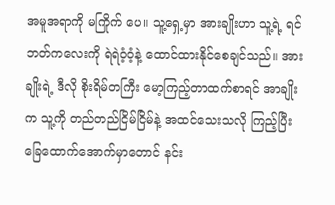အမူအရာကို မကြိုက် ပေ။ သူ့ရှေ့မှာ အားချိုးဟာ သူ့ရဲ့ ရင်ဘတ်ကလေးကို ရဲရဲဝံ့ဝံ့နဲ့ ထောင်ထားနိုင်စေချင်သည်။ အားချိုးရဲ့ ဒီလို စိုးရိမ်တကြီး မော့ကြည့်တာထက်စာရင် အာချိုးက သူ့ကို တည်တည်ငြိမ်ငြိမ်နဲ့ အထင်သေးသလို ကြည့်ပြီး ခြေထောက်အောက်မှာတောင် နင်း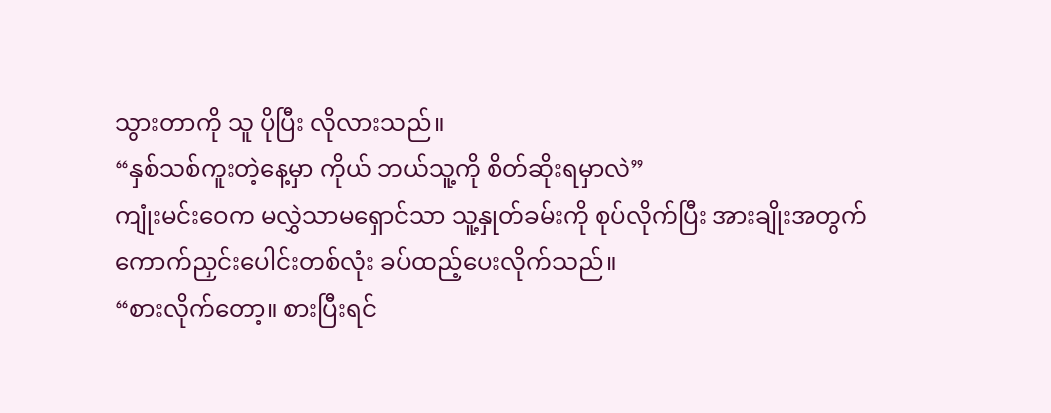သွားတာကို သူ ပိုပြီး လိုလားသည်။
“နှစ်သစ်ကူးတဲ့နေ့မှာ ကိုယ် ဘယ်သူ့ကို စိတ်ဆိုးရမှာလဲ”
ကျုံးမင်းဝေက မလွှဲသာမရှောင်သာ သူ့နှုတ်ခမ်းကို စုပ်လိုက်ပြီး အားချိုးအတွက် ကောက်ညှင်းပေါင်းတစ်လုံး ခပ်ထည့်ပေးလိုက်သည်။
“စားလိုက်တော့။ စားပြီးရင်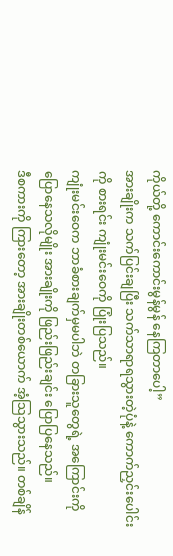ကိုယ်တို့ ကောင်းကောင်းမွန်မွန် နေကြတာပေါ့”
အားချိုးက သက်ပြင်းချပြီး သက်သာရာရသွားတဲ့ပုံနဲ့ ကောက်ညှင်းပေါင်းကို စားရင်း ကျုံးမင်းဝေကို ပြုံးပြသည်။
ကျုံးမင်းဝေက ဘာခံစားချက်မှမပါဘဲ တခြားသူတွေရဲ့ အကြောင်းကို ပြောနေသလိုမျိုး အားချိုးကို ဖြည်းဖြည်းချင်း ပြောပြနေသည်။
ဒီစကားကို ကြားတော့ အားချိုးတစ်ယောက် အံ့သြသွားသည်။ တစ်ချိန်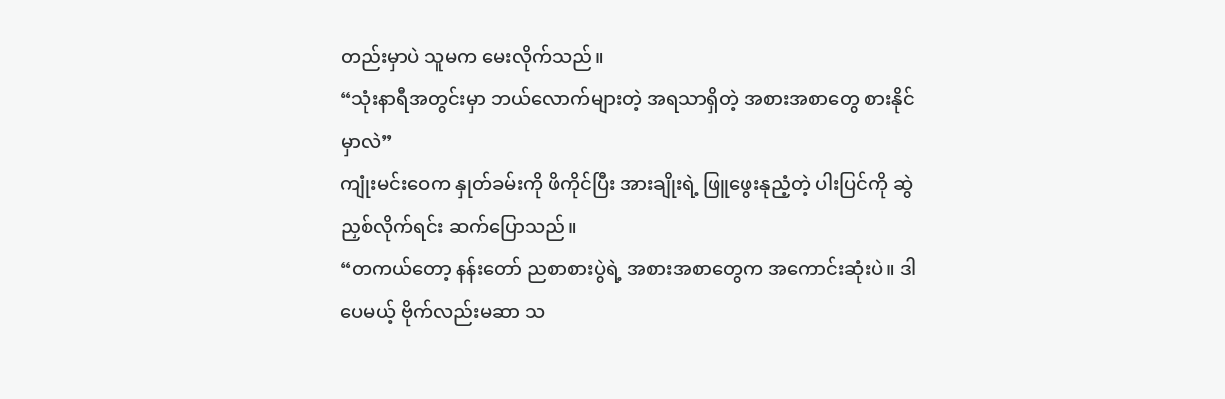တည်းမှာပဲ သူမက မေးလိုက်သည်။
“သုံးနာရီအတွင်းမှာ ဘယ်လောက်များတဲ့ အရသာရှိတဲ့ အစားအစာတွေ စားနိုင်မှာလဲ”
ကျုံးမင်းဝေက နှုတ်ခမ်းကို ဖိကိုင်ပြီး အားချိုးရဲ့ ဖြူဖွေးနုညံ့တဲ့ ပါးပြင်ကို ဆွဲညှစ်လိုက်ရင်း ဆက်ပြောသည်။
“တကယ်တော့ နန်းတော် ညစာစားပွဲရဲ့ အစားအစာတွေက အကောင်းဆုံးပဲ။ ဒါပေမယ့် ဗိုက်လည်းမဆာ သ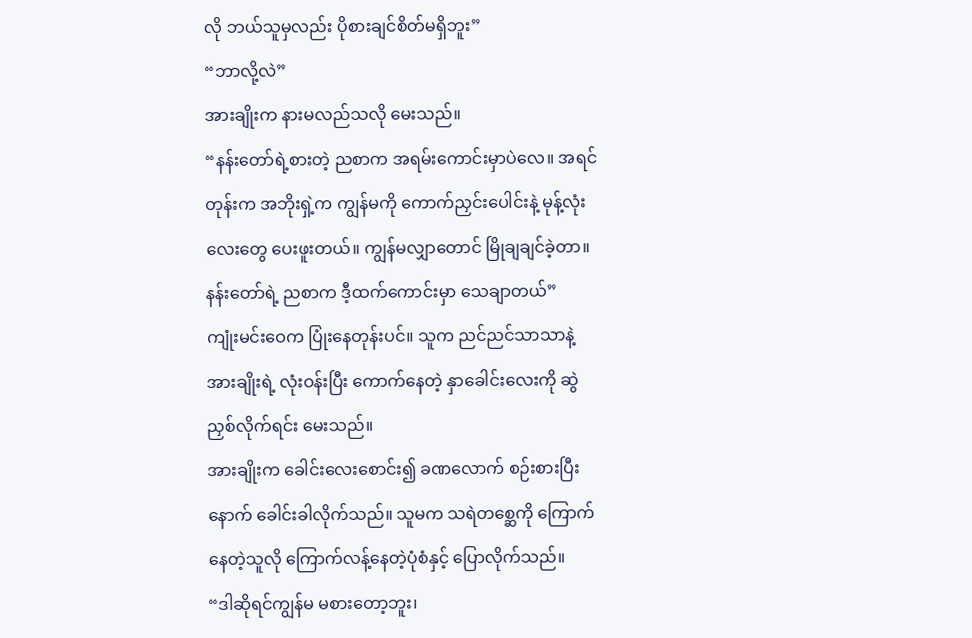လို ဘယ်သူမှလည်း ပိုစားချင်စိတ်မရှိဘူး”
“ဘာလို့လဲ”
အားချိုးက နားမလည်သလို မေးသည်။
“နန်းတော်ရဲ့စားတဲ့ ညစာက အရမ်းကောင်းမှာပဲလေ။ အရင်တုန်းက အဘိုးရှဲ့က ကျွန်မကို ကောက်ညှင်းပေါင်းနဲ့ မုန့်လုံးလေးတွေ ပေးဖူးတယ်။ ကျွန်မလျှာတောင် မြိုချချင်ခဲ့တာ။ နန်းတော်ရဲ့ ညစာက ဒီ့ထက်ကောင်းမှာ သေချာတယ်”
ကျုံးမင်းဝေက ပြုံးနေတုန်းပင်။ သူက ညင်ညင်သာသာနဲ့ အားချိုးရဲ့ လုံးဝန်းပြီး ကောက်နေတဲ့ နှာခေါင်းလေးကို ဆွဲညှစ်လိုက်ရင်း မေးသည်။
အားချိုးက ခေါင်းလေးစောင်း၍ ခဏလောက် စဉ်းစားပြီးနောက် ခေါင်းခါလိုက်သည်။ သူမက သရဲတစ္ဆေကို ကြောက်နေတဲ့သူလို ကြောက်လန့်နေတဲ့ပုံစံနှင့် ပြောလိုက်သည်။
“ဒါဆိုရင်ကျွန်မ မစားတော့ဘူး၊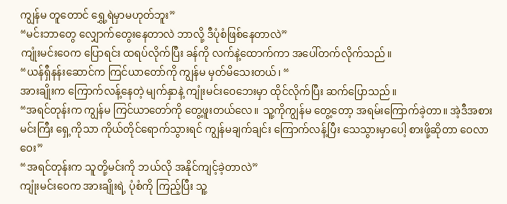ကျွန်မ တူတောင် ရွှေ့ရဲမှာမဟုတ်ဘူး”
“မင်းဘာတွေ လျှောက်တွေးနေတာလဲ ဘာလို့ ဒီပုံစံဖြစ်နေတာလဲ”
ကျုံးမင်းဝေက ပြောရင်း ထရပ်လိုက်ပြီး ခန်ကို လက်နဲ့ထောက်ကာ အပေါ်တက်လိုက်သည်။
“ယန်ရှီနန်းဆောင်က ကြင်ယာတော်ကို ကျွန်မ မှတ်မိသေးတယ်၊ “
အားချိုးက ကြောက်လန့်နေတဲ့ မျက်နှာနဲ့ ကျုံးမင်းဝေဘေးမှာ ထိုင်လိုက်ပြီး ဆက်ပြောသည်။
“အရင်တုန်းက ကျွန်မ ကြင်ယာတော်ကို တွေ့ဖူးတယ်လေ။ သူ့ကိုကျွန်မ တွေ့တော့ အရမ်းကြောက်ခဲ့တာ။ အဲ့ဒီအစား မင်းကြီး ရှေ့ကိုသာ ကိုယ်တိုင်ရောက်သွားရင် ကျွန်မချက်ချင်း ကြောက်လန့်ပြီး သေသွားမှာပေါ့ စားဖို့ဆိုတာ ဝေလာဝေး”
“အရင်တုန်းက သူတို့မင်းကို ဘယ်လို အနိုင်ကျင့်ခဲ့တာလဲ”
ကျုံးမင်းဝေက အားချိုးရဲ့ ပုံစံကို ကြည့်ပြီး သူ့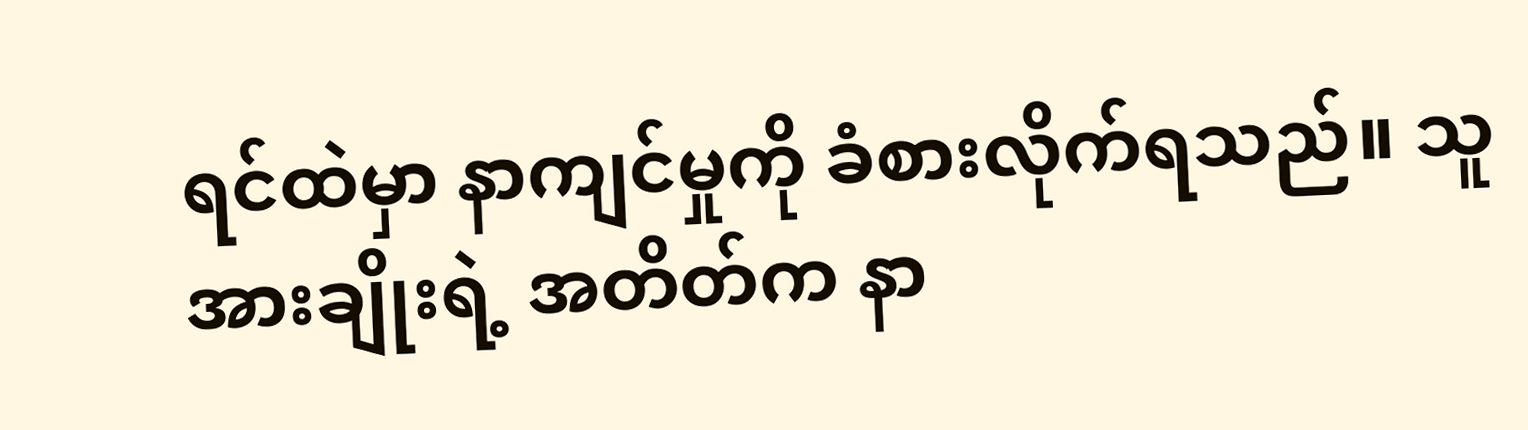ရင်ထဲမှာ နာကျင်မှုကို ခံစားလိုက်ရသည်။ သူ အားချိုးရဲ့ အတိတ်က နာ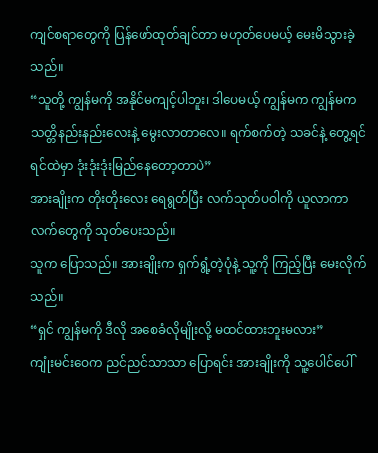ကျင်စရာတွေကို ပြန်ဖော်ထုတ်ချင်တာ မဟုတ်ပေမယ့် မေးမိသွားခဲ့သည်။
“သူတို့ ကျွန်မကို အနိုင်မကျင့်ပါဘူး၊ ဒါပေမယ့် ကျွန်မက ကျွန်မက သတ္တိနည်းနည်းလေးနဲ့ မွေးလာတာလေ။ ရက်စက်တဲ့ သခင်နဲ့ တွေ့ရင် ရင်ထဲမှာ ဒုံးဒုံးဒုံးမြည်နေတော့တာပဲ”
အားချိုးက တိုးတိုးလေး ရေရွတ်ပြီး လက်သုတ်ပဝါကို ယူလာကာ လက်တွေကို သုတ်ပေးသည်။
သူက ပြောသည်။ အားချိုးက ရှက်ရွံ့တဲ့ပုံနဲ့ သူ့ကို ကြည့်ပြီး မေးလိုက်သည်။
“ရှင် ကျွန်မကို ဒီလို အစေခံလိုမျိုးလို့ မထင်ထားဘူးမလား”
ကျုံးမင်းဝေက ညင်ညင်သာသာ ပြောရင်း အားချိုးကို သူ့ပေါင်ပေါ်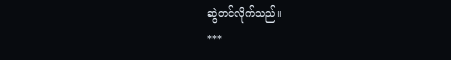ဆွဲတင်လိုက်သည်။
***